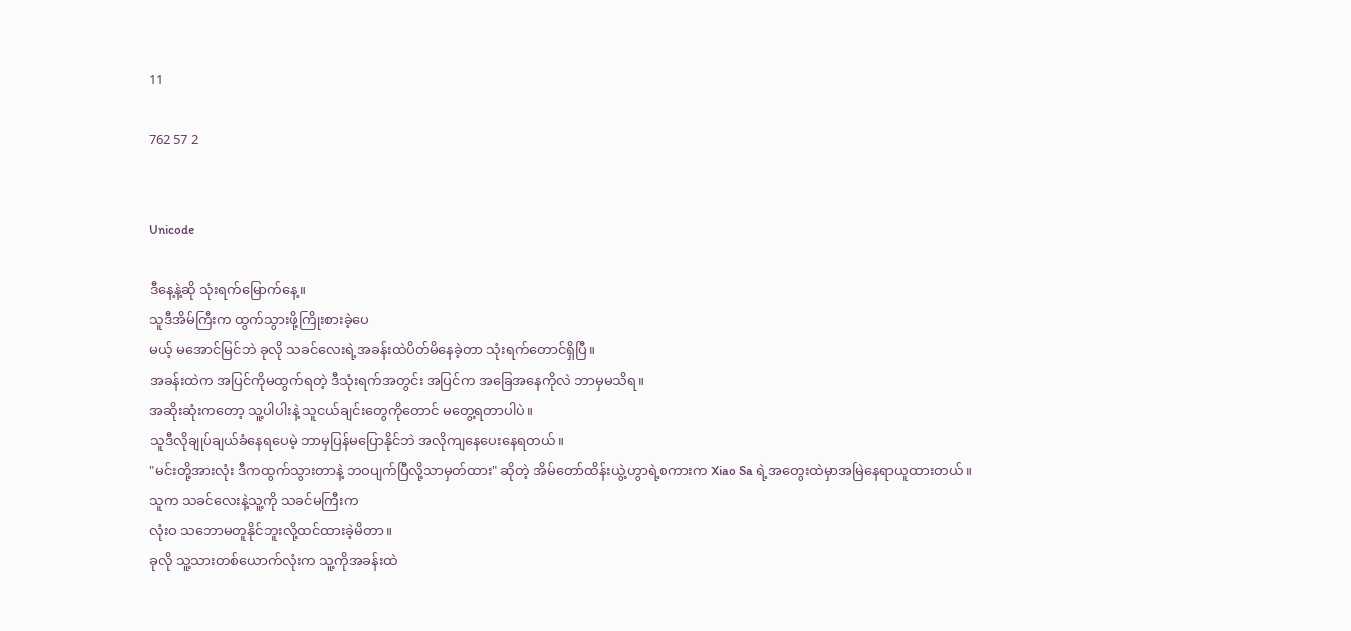11

762 57 2


Unicode

ဒီနေ့နဲ့ဆို သုံးရက်မြောက်နေ့။
သူဒီအိမ်ကြီးက ထွက်သွားဖို့ကြိုးစားခဲ့ပေ
မယ့် မအောင်မြင်ဘဲ ခုလို သခင်လေးရဲ့အခန်းထဲပိတ်မိနေခဲ့တာ သုံးရက်တောင်ရှိပြီ။
အခန်းထဲက အပြင်ကိုမထွက်ရတဲ့ ဒီသုံးရက်အတွင်း အပြင်က အခြေအနေကိုလဲ ဘာမှမသိရ။
အဆိုးဆုံးကတော့ သူ့ပါပါးနဲ့ သူငယ်ချင်းတွေကိုတောင် မတွေ့ရတာပါပဲ။
သူဒီလိုချုပ်ချယ်ခံနေရပေမဲ့ ဘာမှပြန်မပြောနိုင်ဘဲ အလိုကျနေပေးနေရတယ်။
"မင်းတို့အားလုံး ဒီကထွက်သွားတာနဲ့ ဘဝပျက်ပြီလို့သာမှတ်ထား" ဆိုတဲ့ အိမ်တော်ထိန်းယွဲ့ဟွာရဲ့စကားက Xiao Sa ရဲ့အတွေးထဲမှာအမြဲနေရာယူထားတယ်။
သူက သခင်လေးနဲ့သူ့ကို သခင်မကြီးက
လုံးဝ သဘောမတူနိုင်ဘူးလို့ထင်ထားခဲ့မိတာ။
ခုလို သူ့သားတစ်ယောက်လုံးက သူ့ကိုအခန်းထဲ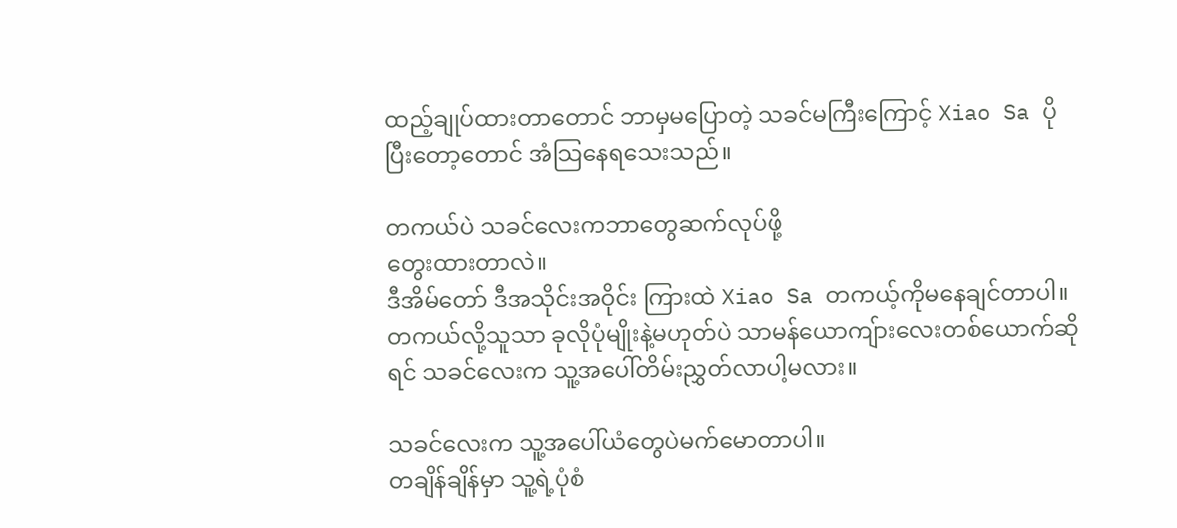ထည့်ချုပ်ထားတာတောင် ဘာမှမပြောတဲ့ သခင်မကြီးကြောင့် Xiao Sa ပိုပြီးတော့တောင် အံသြနေရသေးသည်။

တကယ်ပဲ သခင်လေးကဘာတွေဆက်လုပ်ဖို့
တွေးထားတာလဲ။
ဒီအိမ်တော် ဒီအသိုင်းအဝိုင်း ကြားထဲ Xiao Sa တကယ့်ကိုမနေချင်တာပါ။
တကယ်လို့သူသာ ခုလိုပုံမျိုးနဲ့မဟုတ်ပဲ သာမန်ယောကျ်ားလေးတစ်ယောက်ဆိုရင် သခင်လေးက သူ့အပေါ်တိမ်းညွှတ်လာပါ့မလား။

သခင်လေးက သူ့အပေါ်ယံတွေပဲမက်မောတာပါ။
တချိန်ချိန်မှာ သူ့ရဲ့ပုံစံ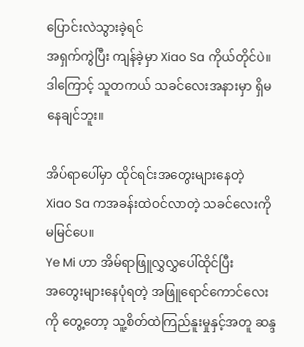ပြောင်းလဲသွားခဲ့ရင်
အရှက်ကွဲပြီး ကျန်ခဲ့မှာ Xiao Sa ကိုယ်တိုင်ပဲ။ ဒါကြောင့် သူတကယ် သခင်လေးအနားမှာ ရှိမနေချင်ဘူး။

အိပ်ရာပေါ်မှာ ထိုင်ရင်းအတွေးများနေတဲ့
Xiao Sa ကအခန်းထဲဝင်လာတဲ့ သခင်လေးကိုမမြင်ပေ။
Ye Mi ဟာ အိမ်ရာဖြူလွှလွှပေါ်ထိုင်ပြီး
အတွေးများနေပုံရတဲ့ အဖြူရောင်ကောင်လေးကို တွေ့တော့ သူ့စိတ်ထဲကြည်နူးမှုနှင့်အတူ ဆန္ဒ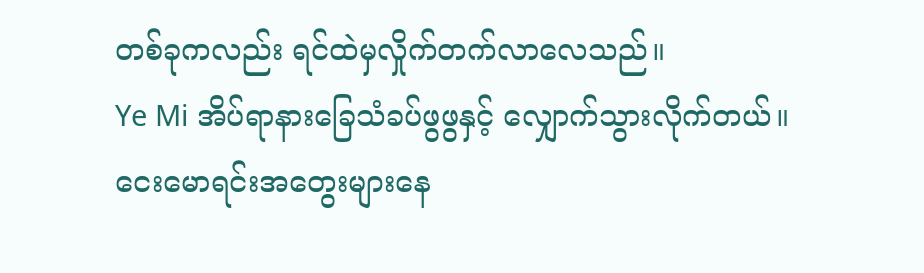တစ်ခုကလည်း ရင်ထဲမှလှိုက်တက်လာလေသည်။
Ye Mi အိပ်ရာနားခြေသံခပ်ဖွဖွနှင့် လျှောက်သွားလိုက်တယ်။
ငေးမောရင်းအတွေးများနေ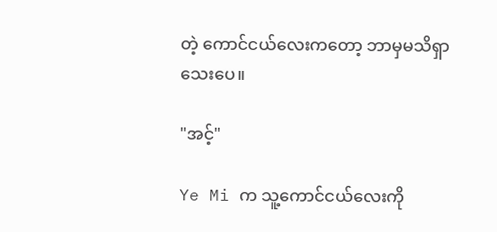တဲ့ ကောင်ငယ်လေးကတော့ ဘာမှမသိရှာသေးပေ။

"အင့်"

Ye Mi က သူ့ကောင်ငယ်လေးကို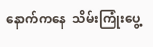နောက်ကနေ  သိမ်းကြုံးပွေ့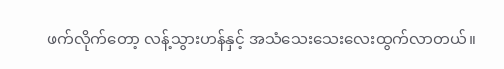ဖက်လိုက်တော့ လန့်သွားဟန်နှင့် အသံသေးသေးလေးထွက်လာတယ်။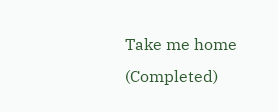Take me home (Completed)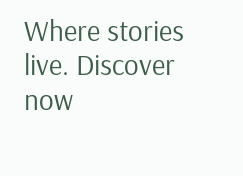Where stories live. Discover now